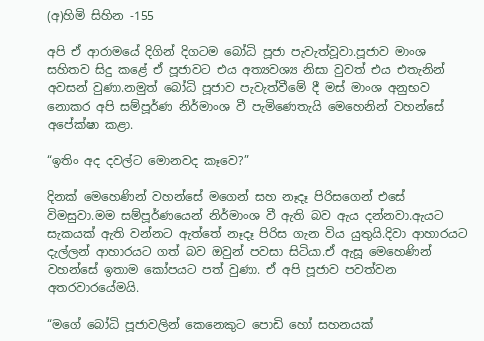(අ)හිමි සිහින -155

අපි ඒ ආරාමයේ දිගින් දිගටම බෝධි පූජා පැවැත්වූවා.පූජාව මාංශ සහිතව සිදු කළේ ඒ පූජාවට එය අත්‍යවශ්‍ය නිසා වුවත් එය එතැනින් අවසන් වුණා.නමුත් බෝධි පූජාව පැවැත්වීමේ දී මස් මාංශ අනුභව නොකර අපි සම්පූර්ණ නිර්මාංශ වී පැමිණෙතැයි මෙහෙනින් වහන්සේ අපේක්ෂා කළා.

“ඉතිං අද දවල්ට මොනවද කෑවෙ?”

දිනක් මෙහෙණින් වහන්සේ මගෙන් සහ නෑදෑ පිරිසගෙන් එසේ විමසුවා.මම සම්පූර්ණයෙන් නිර්මාංශ වී ඇති බව ඇය දන්නවා.ඇයට සැකයක් ඇති වන්නට ඇත්තේ නෑදෑ පිරිස ගැන විය යුතුයි.දිවා ආහාරයට දැල්ලන් ආහාරයට ගත් බව ඔවුන් පවසා සිටියා.ඒ ඇසූ මෙහෙණින් වහන්සේ ඉතාම කෝපයට පත් වුණා. ඒ අපි පූජාව පවත්වන අතරවාරයේමයි.

“මගේ බෝධි පූජාවලින් කෙනෙකුට පොඩි හෝ සහනයක්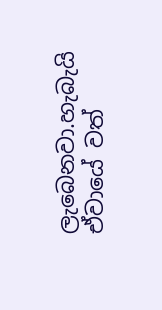ලැබෙනවා.හැබැයි ඒවායේ වත්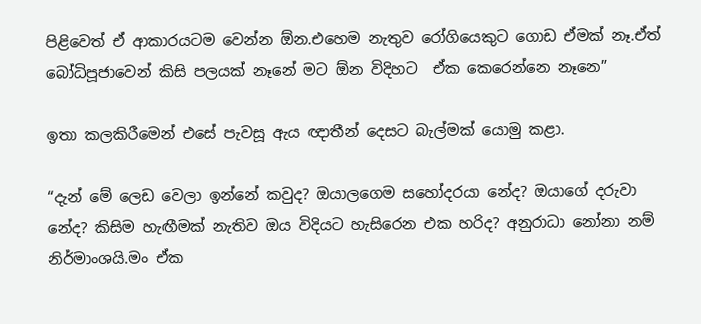පිළිවෙත් ඒ ආකාරයටම වෙන්න ඕන.එහෙම නැතුව රෝගියෙකුට ගොඩ ඒමක් නෑ.ඒත් බෝධිපූජාවෙන් කිසි පලයක් නෑනේ මට ඕන විදිහට  ඒක කෙරෙන්නෙ නෑනෙ”

ඉතා කලකිරීමෙන් එසේ පැවසූ ඇය ඥාතීන් දෙසට බැල්මක් යොමු කළා.

“දැන් මේ ලෙඩ වෙලා ඉන්නේ කවුද? ඔයාලගෙම සහෝදරයා නේද? ඔයාගේ දරුවා නේද? කිසිම හැඟීමක් නැතිව ඔය විදියට හැසිරෙන එක හරිද? අනුරාධා නෝනා නම් නිර්මාංශයි.මං ඒක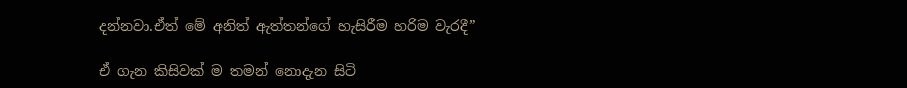දන්නවා.ඒත් මේ අනිත් ඇත්තන්ගේ හැසිරීම හරිම වැරදී”

ඒ ගැන කිසිවක් ම තමන් නොදැන සිටි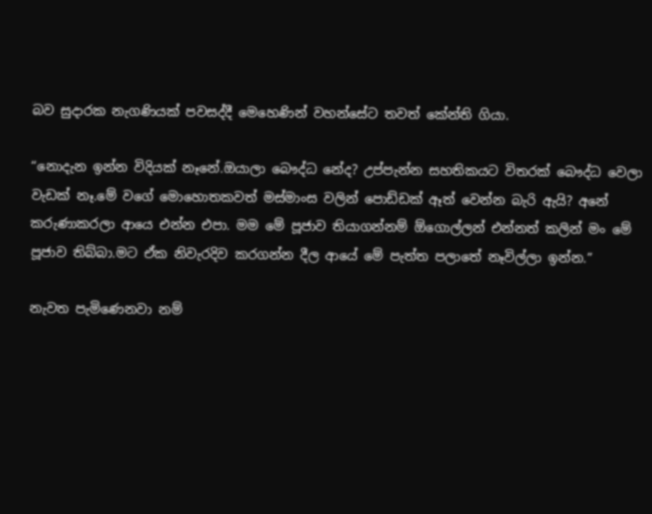බව සුදාරක නැගණියක් පවසද්දී මෙහෙණින් වහන්සේට තවත් කේන්ති ගියා.

“නොදැන ඉන්න විදියක් නෑනේ.ඔයාලා බෞද්ධ නේද? උප්පැන්න සහතිකයට විතරක් බෞද්ධ වෙලා වැඩක් නෑ.මේ වගේ මොහොතකවත් මස්මාංස වලින් පොඩ්ඩක් ඈත් වෙන්න බැරි ඇයි? අනේ කරුණාකරලා ආයෙ එන්න එපා. මම මේ පූජාව තියාගන්නම් ඕගොල්ලන් එන්නත් කලින් මං මේ පූජාව තිබ්බා.මට ඒක නිවැරදිව කරගන්න දීල ආයේ මේ පැත්ත පලාතේ නෑවිල්ලා ඉන්න.”

නැවත පැමිණෙනවා නම්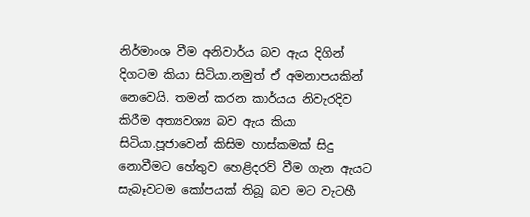නිර්මාංශ වීම අනිවාර්ය බව ඇය දිගින් දිගටම කියා සිටියා.නමුත් ඒ අමනාපයකින් නෙවෙයි. තමන් කරන කාර්යය නිවැරදිව කිරීම අත්‍යවශ්‍ය බව ඇය කියා සිටියා.පූජාවෙන් කිසිම හාස්කමක් සිදු නොවීමට හේතුව හෙළිදරව් වීම ගැන ඇයට සැබෑවටම කෝපයක් තිබූ බව මට වැටහී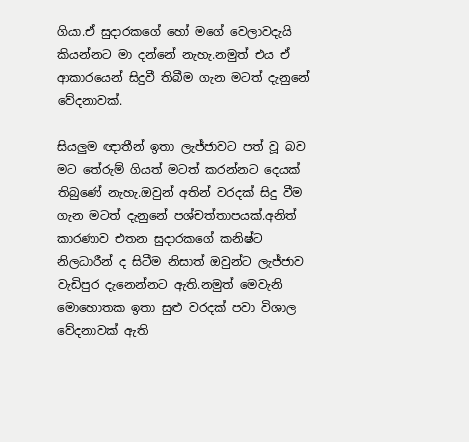ගියා.ඒ සුදාරකගේ හෝ මගේ වෙලාවදැයි කියන්නට මා දන්නේ නැහැ.නමුත් එය ඒ ආකාරයෙන් සිදුවී තිබීම ගැන මටත් දැනුනේ වේදනාවක්.

සියලුම ඥාතීන් ඉතා ලැජ්ජාවට පත් වූ බව මට තේරුම් ගියත් මටත් කරන්නට දෙයක් තිබුණේ නැහැ.ඔවුන් අතින් වරදක් සිදු වීම ගැන මටත් දැනුනේ පශ්චත්තාපයක්.අනිත් කාරණාව එතන සුදාරකගේ කනිෂ්ට නිලධාරීන් ද සිටීම නිසාත් ඔවුන්ට ලැජ්ජාව වැඩිපුර දැනෙන්නට ඇති.නමුත් මෙවැනි මොහොතක ඉතා සුළු වරදක් පවා විශාල වේදනාවක් ඇති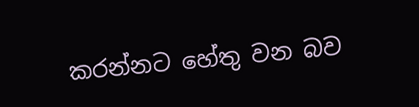කරන්නට හේතු වන බව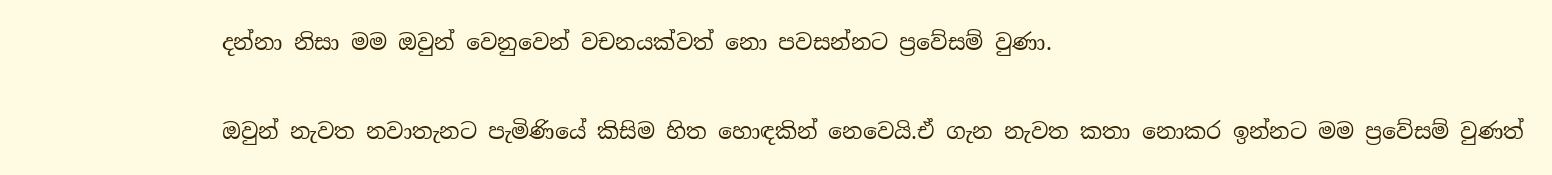දන්නා නිසා මම ඔවුන් වෙනුවෙන් වචනයක්වත් නො පවසන්නට ප්‍රවේසම් වුණා.

ඔවුන් නැවත නවාතැනට පැමිණියේ කිසිම හිත හොඳකින් නෙවෙයි.ඒ ගැන නැවත කතා නොකර ඉන්නට මම ප්‍රවේසම් වුණත්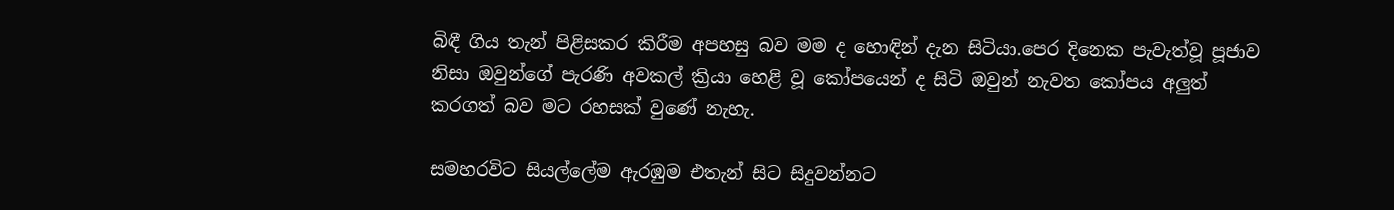බිඳී ගිය තැන් පිළිසකර කිරීම අපහසු බව මම ද හොඳින් දැන සිටියා.පෙර දිනෙක පැවැත්වූ පූජාව නිසා ඔවුන්ගේ පැරණි අවකල් ක්‍රියා හෙළි වූ කෝපයෙන් ද සිටි ඔවුන් නැවත කෝපය අලුත් කරගත් බව මට රහසක් වුණේ නැහැ.

සමහරවිට සියල්ලේම ඇරඹුම එතැන් සිට සිදුවන්නට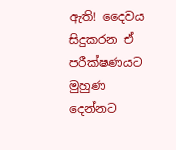ඇති! දෛවය සිදුකරන ඒ පරීක්ෂණයට මුහුණ දෙන්නට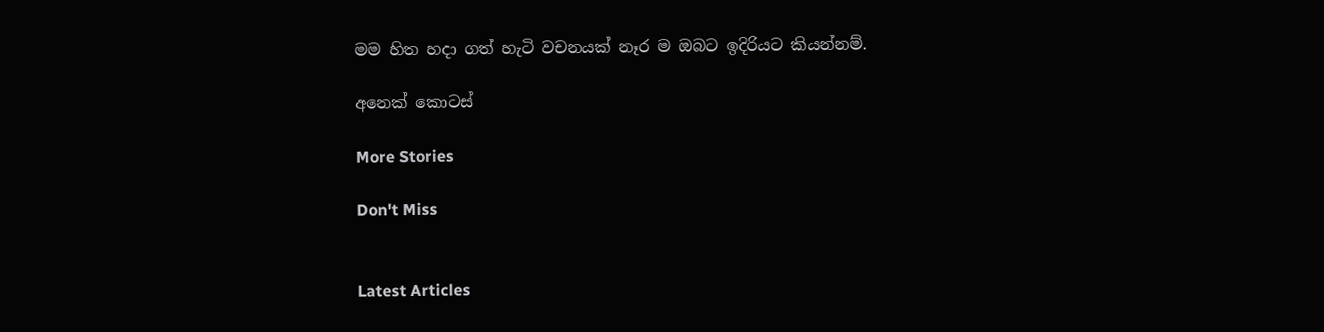මම හිත හදා ගත් හැටි වචනයක් නෑර ම ඔබට ඉදිරියට කියන්නම්.

අනෙක් කොටස්

More Stories

Don't Miss


Latest Articles